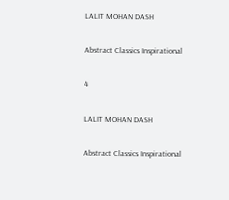LALIT MOHAN DASH

Abstract Classics Inspirational

4

LALIT MOHAN DASH

Abstract Classics Inspirational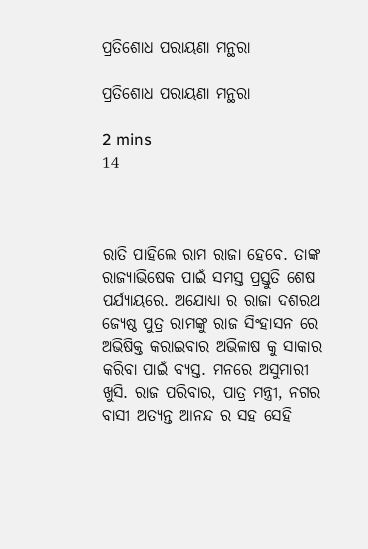ପ୍ରତିଶୋଧ ପରାୟଣା ମନ୍ଥରା

ପ୍ରତିଶୋଧ ପରାୟଣା ମନ୍ଥରା

2 mins
14



ରାତି ପାହିଲେ ରାମ ରାଜା ହେବେ. ତାଙ୍କ ରାଜ୍ୟାଭିଷେକ ପାଇଁ ସମସ୍ତ ପ୍ରସ୍ତୁତି ଶେଷ ପର୍ଯ୍ୟାୟରେ. ଅଯୋଧ୍ୟା ର ରାଜା ଦଶରଥ ଜ୍ୟେଷ୍ଠ ପୁତ୍ର ରାମଙ୍କୁ ରାଜ ସିଂହାସନ ରେ ଅଭିଷିକ୍ତ କରାଇବାର ଅଭିଳାଷ କୁ ସାକାର କରିବା ପାଇଁ ବ୍ୟସ୍ତ. ମନରେ ଅସୁମାରୀ ଖୁସି. ରାଜ ପରିବାର, ପାତ୍ର ମନ୍ତ୍ରୀ, ନଗର ବାସୀ ଅତ୍ୟନ୍ତ ଆନନ୍ଦ ର ସହ ସେହି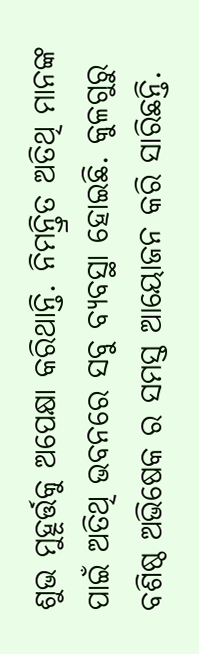ଶୁଭ ମୁହୂର୍ତ୍ତକୁ ଅପେକ୍ଷା କରିଥାନ୍ତି. ନିମନ୍ତ୍ରିତ ଅତିଥି ମାନଙ୍କ ପାଇଁ ଅତିଥି ଭବନରେ ସବୁ ବ୍ୟବସ୍ଥା ହୋଇଛି. କୁଳଗୁରୁ ବଶିଷ୍ଠ ଅଭିଷେକ ର ସମସ୍ତ ଆୟୋଜନ କରି ସାରିଛନ୍ତି.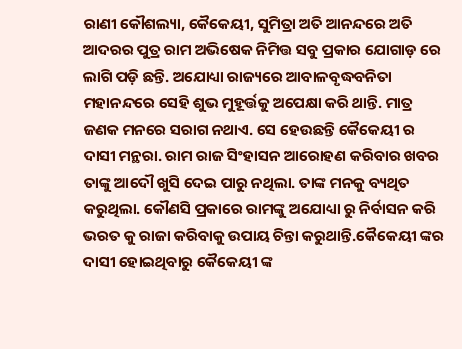ରାଣୀ କୌଶଲ୍ୟା, କୈକେୟୀ, ସୁମିତ୍ରା ଅତି ଆନନ୍ଦରେ ଅତି ଆଦରର ପୁତ୍ର ରାମ ଅଭିଷେକ ନିମିତ୍ତ ସବୁ ପ୍ରକାର ଯୋଗାଡ଼ ରେ ଲାଗି ପଡ଼ି ଛନ୍ତି. ଅଯୋଧ୍ୟା ରାଜ୍ୟରେ ଆବାଳବୃଦ୍ଧବନିତା ମହାନନ୍ଦରେ ସେହି ଶୁଭ ମୁହୂର୍ତ୍ତକୁ ଅପେକ୍ଷା କରି ଥାନ୍ତି. ମାତ୍ର ଜଣକ ମନରେ ସରାଗ ନଥାଏ. ସେ ହେଉଛନ୍ତି କୈକେୟୀ ର ଦାସୀ ମନ୍ଥରା. ରାମ ରାଜ ସିଂହାସନ ଆରୋହଣ କରିବାର ଖବର ତାଙ୍କୁ ଆଦୌ ଖୁସି ଦେଇ ପାରୁ ନଥିଲା. ତାଙ୍କ ମନକୁ ବ୍ୟଥିତ କରୁଥିଲା. କୌଣସି ପ୍ରକାରେ ରାମଙ୍କୁ ଅଯୋଧ୍ୟା ରୁ ନିର୍ବାସନ କରି ଭରତ କୁ ରାଜା କରିବାକୁ ଉପାୟ ଚିନ୍ତା କରୁଥାନ୍ତି.କୈକେୟୀ ଙ୍କର ଦାସୀ ହୋଇଥିବାରୁ କୈକେୟୀ ଙ୍କ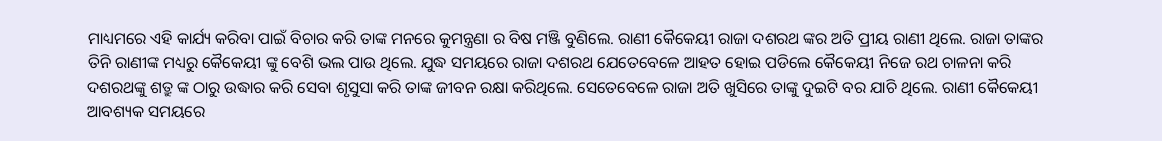ମାଧ୍ୟମରେ ଏହି କାର୍ଯ୍ୟ କରିବା ପାଇଁ ବିଚାର କରି ତାଙ୍କ ମନରେ କୁମନ୍ତ୍ରଣା ର ବିଷ ମଞ୍ଜି ବୁଣିଲେ. ରାଣୀ କୈକେୟୀ ରାଜା ଦଶରଥ ଙ୍କର ଅତି ପ୍ରୀୟ ରାଣୀ ଥିଲେ. ରାଜା ତାଙ୍କର ତିନି ରାଣୀଙ୍କ ମଧ୍ୟରୁ କୈକେୟୀ ଙ୍କୁ ବେଶି ଭଲ ପାଉ ଥିଲେ. ଯୁଦ୍ଧ ସମୟରେ ରାଜା ଦଶରଥ ଯେତେବେଳେ ଆହତ ହୋଇ ପଡିଲେ କୈକେୟୀ ନିଜେ ରଥ ଚାଳନା କରି ଦଶରଥଙ୍କୁ ଶତ୍ରୁ ଙ୍କ ଠାରୁ ଉଦ୍ଧାର କରି ସେବା ଶୃସୁସା କରି ତାଙ୍କ ଜୀବନ ରକ୍ଷା କରିଥିଲେ. ସେତେବେଳେ ରାଜା ଅତି ଖୁସିରେ ତାଙ୍କୁ ଦୁଇଟି ବର ଯାଚି ଥିଲେ. ରାଣୀ କୈକେୟୀ ଆବଶ୍ୟକ ସମୟରେ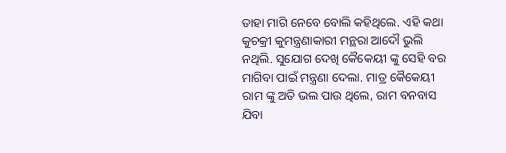ତାହା ମାଗି ନେବେ ବୋଲି କହିଥିଲେ. ଏହି କଥା କୁଚକ୍ରୀ କୁମନ୍ତ୍ରଣାକାରୀ ମନ୍ଥରା ଆଦୌ ଭୁଲି ନଥିଲି. ସୁଯୋଗ ଦେଖି କୈକେୟୀ ଙ୍କୁ ସେହି ବର ମାଗିବା ପାଇଁ ମନ୍ତ୍ରଣା ଦେଲା. ମାତ୍ର କୈକେୟୀ ରାମ ଙ୍କୁ ଅତି ଭଲ ପାଉ ଥିଲେ, ରାମ ବନବାସ ଯିବା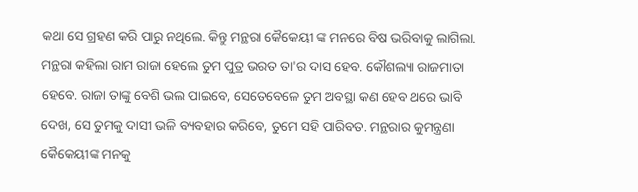କଥା ସେ ଗ୍ରହଣ କରି ପାରୁ ନଥିଲେ. କିନ୍ତୁ ମନ୍ଥରା କୈକେୟୀ ଙ୍କ ମନରେ ବିଷ ଭରିବାକୁ ଲାଗିଲା. ମନ୍ଥରା କହିଲା ରାମ ରାଜା ହେଲେ ତୁମ ପୁତ୍ର ଭରତ ତା'ର ଦାସ ହେବ. କୌଶଲ୍ୟା ରାଜମାତା ହେବେ. ରାଜା ତାଙ୍କୁ ବେଶି ଭଲ ପାଇବେ, ସେତେବେଳେ ତୁମ ଅବସ୍ଥା କଣ ହେବ ଥରେ ଭାବି ଦେଖ, ସେ ତୁମକୁ ଦାସୀ ଭଳି ବ୍ୟବହାର କରିବେ, ତୁମେ ସହି ପାରିବତ. ମନ୍ଥରାର କୁମନ୍ତ୍ରଣା କୈକେୟୀଙ୍କ ମନକୁ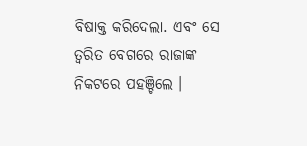ବିଷାକ୍ତ କରିଦେଲା. ଏବଂ ସେ ତ୍ୱରିତ ବେଗରେ ରାଜାଙ୍କ ନିକଟରେ ପହଞ୍ଚିଲେ ।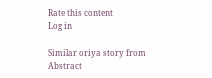Rate this content
Log in

Similar oriya story from Abstract